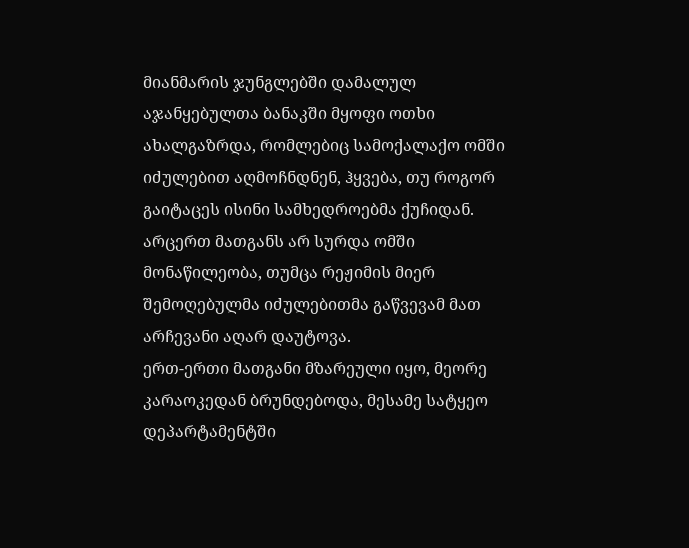მიანმარის ჯუნგლებში დამალულ აჯანყებულთა ბანაკში მყოფი ოთხი ახალგაზრდა, რომლებიც სამოქალაქო ომში იძულებით აღმოჩნდნენ, ჰყვება, თუ როგორ გაიტაცეს ისინი სამხედროებმა ქუჩიდან. არცერთ მათგანს არ სურდა ომში მონაწილეობა, თუმცა რეჟიმის მიერ შემოღებულმა იძულებითმა გაწვევამ მათ არჩევანი აღარ დაუტოვა.
ერთ-ერთი მათგანი მზარეული იყო, მეორე კარაოკედან ბრუნდებოდა, მესამე სატყეო დეპარტამენტში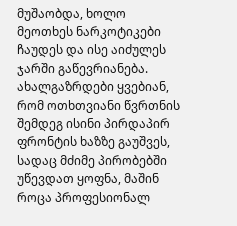მუშაობდა, ხოლო მეოთხეს ნარკოტიკები ჩაუდეს და ისე აიძულეს ჯარში გაწევრიანება. ახალგაზრდები ყვებიან, რომ ოთხთვიანი წვრთნის შემდეგ ისინი პირდაპირ ფრონტის ხაზზე გაუშვეს, სადაც მძიმე პირობებში უწევდათ ყოფნა, მაშინ როცა პროფესიონალ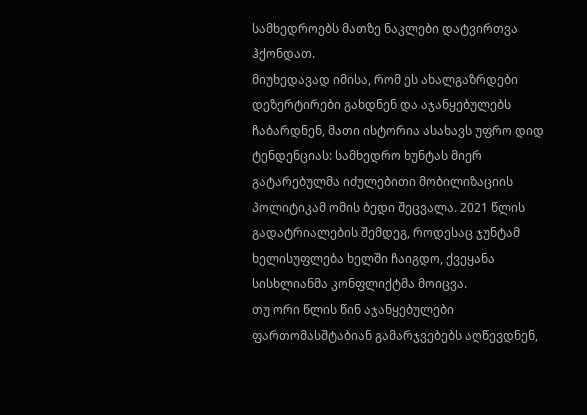სამხედროებს მათზე ნაკლები დატვირთვა ჰქონდათ.
მიუხედავად იმისა, რომ ეს ახალგაზრდები დეზერტირები გახდნენ და აჯანყებულებს ჩაბარდნენ, მათი ისტორია ასახავს უფრო დიდ ტენდენციას: სამხედრო ხუნტას მიერ გატარებულმა იძულებითი მობილიზაციის პოლიტიკამ ომის ბედი შეცვალა. 2021 წლის გადატრიალების შემდეგ, როდესაც ჯუნტამ ხელისუფლება ხელში ჩაიგდო, ქვეყანა სისხლიანმა კონფლიქტმა მოიცვა.
თუ ორი წლის წინ აჯანყებულები ფართომასშტაბიან გამარჯვებებს აღწევდნენ,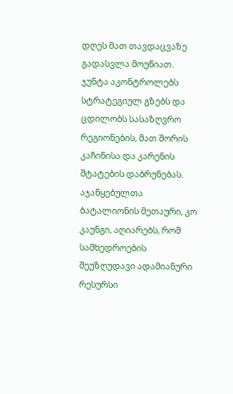დღეს მათ თავდაცვაზე გადასვლა მოუწიათ. ჯუნტა აკონტროლებს სტრატეგიულ გზებს და ცდილობს სასაზღვრო რეგიონების, მათ შორის კაჩინისა და კარენის შტატების დაბრუნებას.
აჯანყებულთა ბატალიონის მეთაური, კო კაუნგი, აღიარებს, რომ სამხედროების შეუზღუდავი ადამიანური რესურსი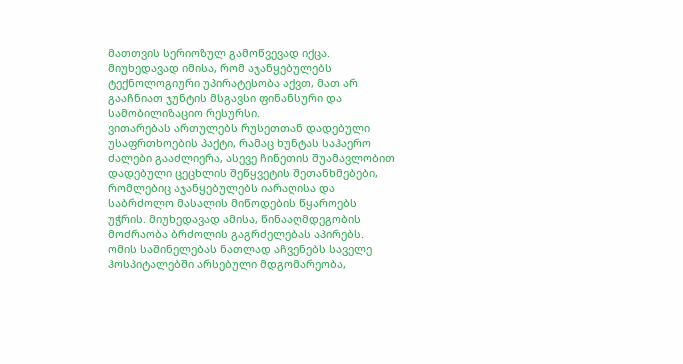მათთვის სერიოზულ გამოწვევად იქცა. მიუხედავად იმისა, რომ აჯანყებულებს ტექნოლოგიური უპირატესობა აქვთ, მათ არ გააჩნიათ ჯუნტის მსგავსი ფინანსური და სამობილიზაციო რესურსი.
ვითარებას ართულებს რუსეთთან დადებული უსაფრთხოების პაქტი, რამაც ხუნტას საჰაერო ძალები გააძლიერა, ასევე ჩინეთის შუამავლობით დადებული ცეცხლის შეწყვეტის შეთანხმებები, რომლებიც აჯანყებულებს იარაღისა და საბრძოლო მასალის მიწოდების წყაროებს უჭრის. მიუხედავად ამისა, წინააღმდეგობის მოძრაობა ბრძოლის გაგრძელებას აპირებს.
ომის საშინელებას ნათლად აჩვენებს საველე ჰოსპიტალებში არსებული მდგომარეობა,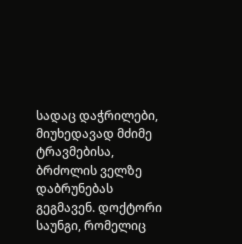სადაც დაჭრილები, მიუხედავად მძიმე ტრავმებისა, ბრძოლის ველზე დაბრუნებას გეგმავენ. დოქტორი საუნგი, რომელიც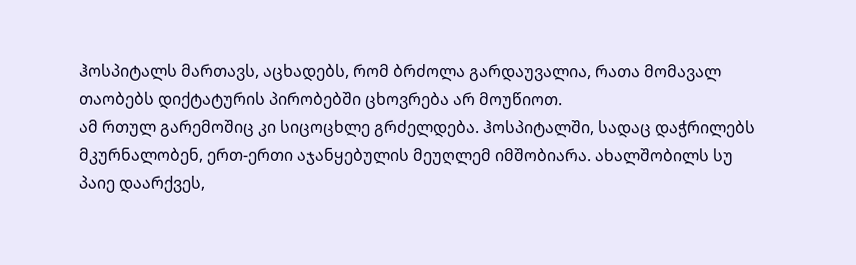ჰოსპიტალს მართავს, აცხადებს, რომ ბრძოლა გარდაუვალია, რათა მომავალ თაობებს დიქტატურის პირობებში ცხოვრება არ მოუწიოთ.
ამ რთულ გარემოშიც კი სიცოცხლე გრძელდება. ჰოსპიტალში, სადაც დაჭრილებს მკურნალობენ, ერთ-ერთი აჯანყებულის მეუღლემ იმშობიარა. ახალშობილს სუ პაიე დაარქვეს,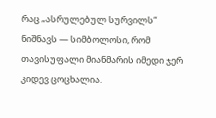რაც „ასრულებულ სურვილს“ ნიშნავს — სიმბოლოსი, რომ თავისუფალი მიანმარის იმედი ჯერ კიდევ ცოცხალია.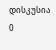დისკუსია
0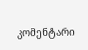კომენტარი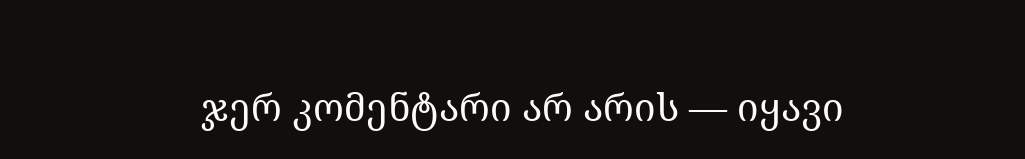ჯერ კომენტარი არ არის — იყავი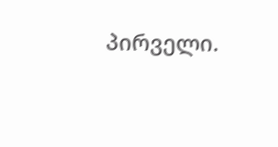პირველი.